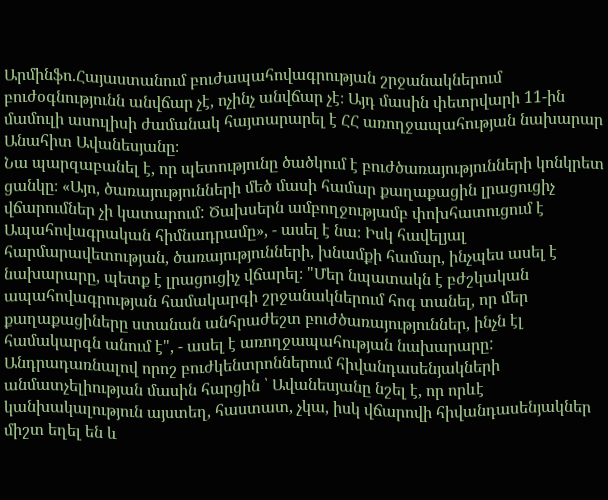Արմինֆո.Հայաստանում բուժապահովագրության շրջանակներում բուժօգնությունն անվճար չէ, ոչինչ անվճար չէ։ Այդ մասին փետրվարի 11-ին մամուլի ասուլիսի ժամանակ հայտարարել է ՀՀ առողջապահության նախարար Անահիտ Ավանեսյանը։
Նա պարզաբանել է, որ պետությունը ծածկում է բուժծառայությունների կոնկրետ ցանկը։ «Այո, ծառայությունների մեծ մասի համար քաղաքացին լրացուցիչ վճարումներ չի կատարում: Ծախսերն ամբողջությամբ փոխհատուցում է Ապահովագրական հիմնադրամը», - ասել է նա։ Իսկ հավելյալ հարմարավետության, ծառայությունների, խնամքի համար, ինչպես ասել է նախարարը, պետք է լրացուցիչ վճարել։ "Մեր նպատակն է բժշկական ապահովագրության համակարգի շրջանակներում հոգ տանել, որ մեր քաղաքացիները ստանան անհրաժեշտ բուժծառայություններ, ինչն էլ համակարգն անում է", - ասել է առողջապահության նախարարը:
Անդրադառնալով որոշ բուժկենտրոններում հիվանդասենյակների անմատչելիության մասին հարցին ՝ Ավանեսյանը նշել է, որ որևէ կանխակալություն այստեղ, հաստատ, չկա, իսկ վճարովի հիվանդասենյակներ միշտ եղել են և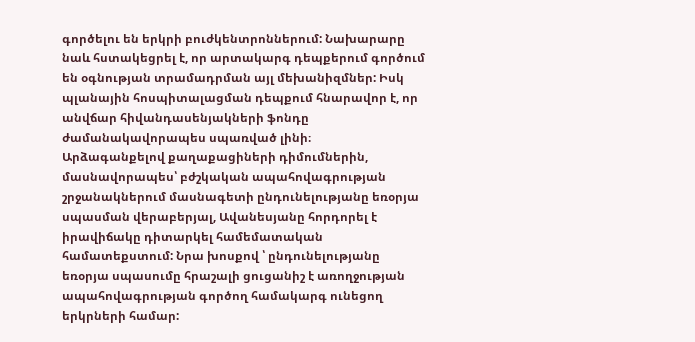գործելու են երկրի բուժկենտրոններում: Նախարարը նաև հստակեցրել է, որ արտակարգ դեպքերում գործում են օգնության տրամադրման այլ մեխանիզմներ: Իսկ պլանային հոսպիտալացման դեպքում հնարավոր է, որ անվճար հիվանդասենյակների ֆոնդը ժամանակավորապես սպառված լինի։
Արձագանքելով քաղաքացիների դիմումներին, մասնավորապես՝ բժշկական ապահովագրության շրջանակներում մասնագետի ընդունելությանը եռօրյա սպասման վերաբերյալ, Ավանեսյանը հորդորել է իրավիճակը դիտարկել համեմատական համատեքստում: Նրա խոսքով ՝ ընդունելությանը եռօրյա սպասումը հրաշալի ցուցանիշ է առողջության ապահովագրության գործող համակարգ ունեցող երկրների համար: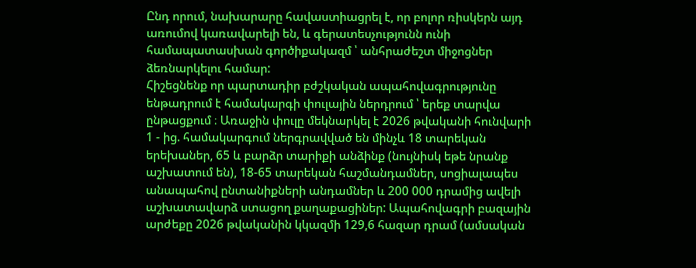Ընդ որում, նախարարը հավաստիացրել է, որ բոլոր ռիսկերն այդ առումով կառավարելի են, և գերատեսչությունն ունի համապատասխան գործիքակազմ ՝ անհրաժեշտ միջոցներ ձեռնարկելու համար:
Հիշեցնենք որ պարտադիր բժշկական ապահովագրությունը ենթադրում է համակարգի փուլային ներդրում ՝ երեք տարվա ընթացքում ։ Առաջին փուլը մեկնարկել է 2026 թվականի հունվարի 1 - ից. համակարգում ներգրավված են մինչև 18 տարեկան երեխաներ, 65 և բարձր տարիքի անձինք (նույնիսկ եթե նրանք աշխատում են), 18-65 տարեկան հաշմանդամներ, սոցիալապես անապահով ընտանիքների անդամներ և 200 000 դրամից ավելի աշխատավարձ ստացող քաղաքացիներ: Ապահովագրի բազային արժեքը 2026 թվականին կկազմի 129,6 հազար դրամ (ամսական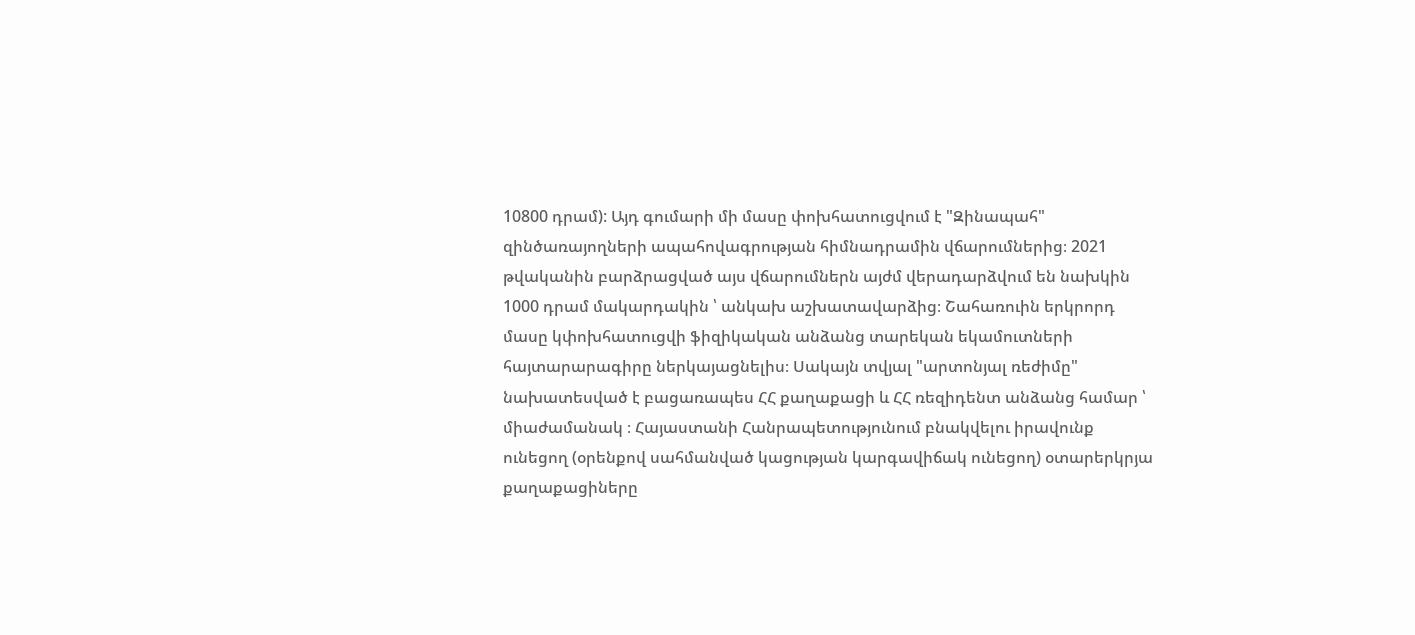10800 դրամ): Այդ գումարի մի մասը փոխհատուցվում է "Զինապահ" զինծառայողների ապահովագրության հիմնադրամին վճարումներից։ 2021 թվականին բարձրացված այս վճարումներն այժմ վերադարձվում են նախկին 1000 դրամ մակարդակին ՝ անկախ աշխատավարձից։ Շահառուին երկրորդ մասը կփոխհատուցվի ֆիզիկական անձանց տարեկան եկամուտների հայտարարագիրը ներկայացնելիս։ Սակայն տվյալ "արտոնյալ ռեժիմը" նախատեսված է բացառապես ՀՀ քաղաքացի և ՀՀ ռեզիդենտ անձանց համար ՝ միաժամանակ ։ Հայաստանի Հանրապետությունում բնակվելու իրավունք ունեցող (օրենքով սահմանված կացության կարգավիճակ ունեցող) օտարերկրյա քաղաքացիները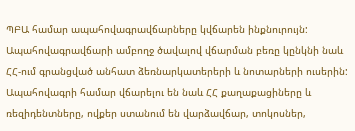ՊԲԱ համար ապահովագրավճարները կվճարեն ինքնուրույն: Ապահովագրավճարի ամբողջ ծավալով վճարման բեռը կընկնի նաև ՀՀ-ում գրանցված անհատ ձեռնարկատերերի և նոտարների ուսերին: Ապահովագրի համար վճարելու են նաև ՀՀ քաղաքացիները և ռեզիդենտները, ովքեր ստանում են վարձավճար, տոկոսներ,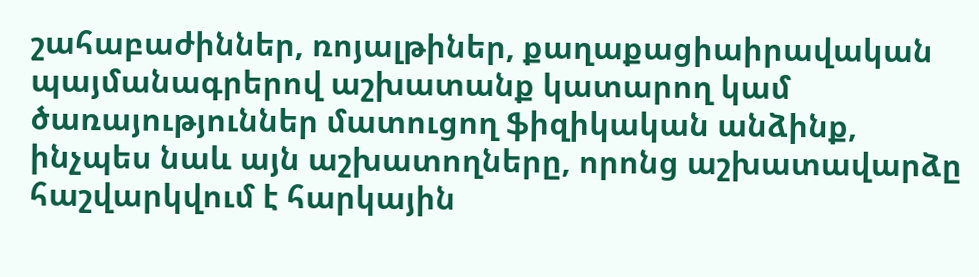շահաբաժիններ, ռոյալթիներ, քաղաքացիաիրավական պայմանագրերով աշխատանք կատարող կամ ծառայություններ մատուցող ֆիզիկական անձինք, ինչպես նաև այն աշխատողները, որոնց աշխատավարձը հաշվարկվում է հարկային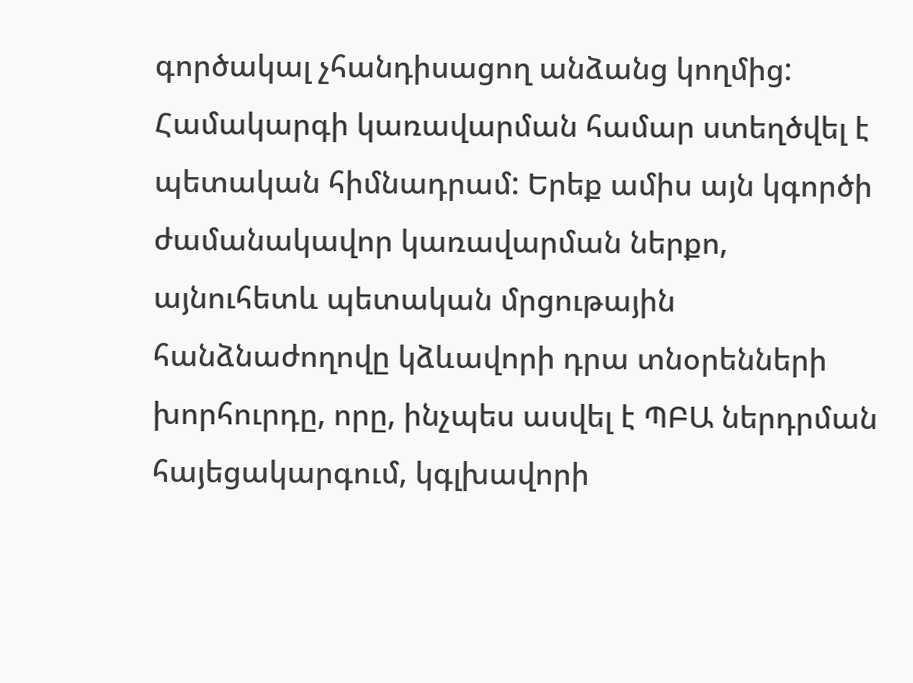գործակալ չհանդիսացող անձանց կողմից:
Համակարգի կառավարման համար ստեղծվել է պետական հիմնադրամ: Երեք ամիս այն կգործի ժամանակավոր կառավարման ներքո, այնուհետև պետական մրցութային հանձնաժողովը կձևավորի դրա տնօրենների խորհուրդը, որը, ինչպես ասվել է ՊԲԱ ներդրման հայեցակարգում, կգլխավորի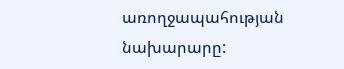առողջապահության նախարարը: